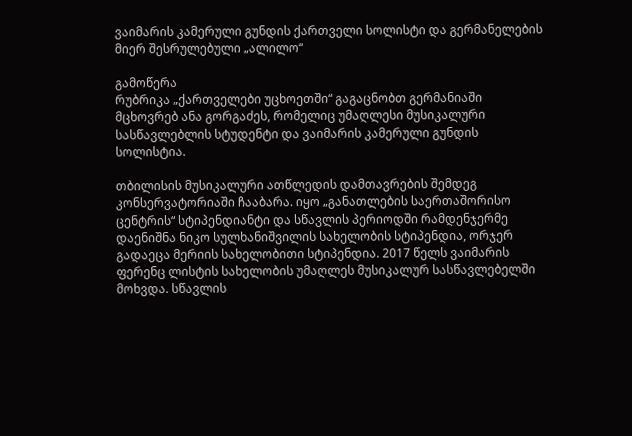ვაიმარის კამერული გუნდის ქართველი სოლისტი და გერმანელების მიერ შესრულებული „ალილო“

გამოწერა
რუბრიკა „ქართველები უცხოეთში“ გაგაცნობთ გერმანიაში მცხოვრებ ანა გორგაძეს, რომელიც უმაღლესი მუსიკალური სასწავლებლის სტუდენტი და ვაიმარის კამერული გუნდის სოლისტია.

თბილისის მუსიკალური ათწლედის დამთავრების შემდეგ კონსერვატორიაში ჩააბარა. იყო „განათლების საერთაშორისო ცენტრის“ სტიპენდიანტი და სწავლის პერიოდში რამდენჯერმე დაენიშნა ნიკო სულხანიშვილის სახელობის სტიპენდია, ორჯერ გადაეცა მერიის სახელობითი სტიპენდია. 2017 წელს ვაიმარის ფერენც ლისტის სახელობის უმაღლეს მუსიკალურ სასწავლებელში მოხვდა. სწავლის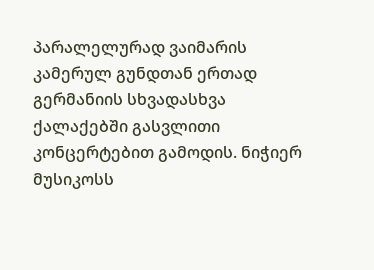პარალელურად ვაიმარის კამერულ გუნდთან ერთად გერმანიის სხვადასხვა ქალაქებში გასვლითი კონცერტებით გამოდის. ნიჭიერ მუსიკოსს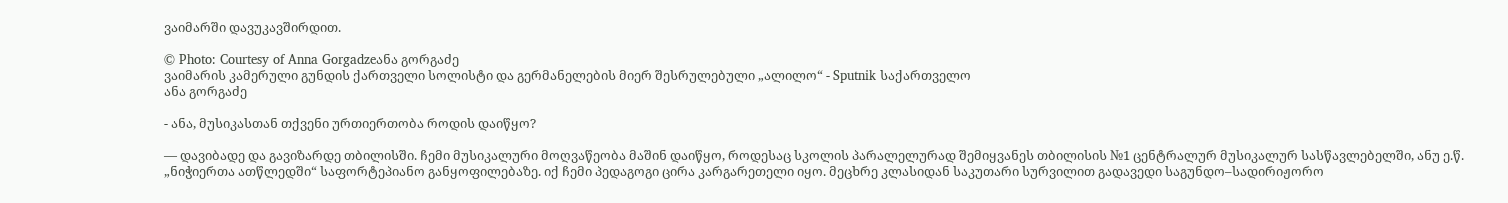ვაიმარში დავუკავშირდით.

© Photo: Courtesy of Anna Gorgadzeანა გორგაძე
ვაიმარის კამერული გუნდის ქართველი სოლისტი და გერმანელების მიერ შესრულებული „ალილო“ - Sputnik საქართველო
ანა გორგაძე

- ანა, მუსიკასთან თქვენი ურთიერთობა როდის დაიწყო?

— დავიბადე და გავიზარდე თბილისში. ჩემი მუსიკალური მოღვაწეობა მაშინ დაიწყო, როდესაც სკოლის პარალელურად შემიყვანეს თბილისის №1 ცენტრალურ მუსიკალურ სასწავლებელში, ანუ ე.წ. „ნიჭიერთა ათწლედში“ საფორტეპიანო განყოფილებაზე. იქ ჩემი პედაგოგი ცირა კარგარეთელი იყო. მეცხრე კლასიდან საკუთარი სურვილით გადავედი საგუნდო–სადირიჟორო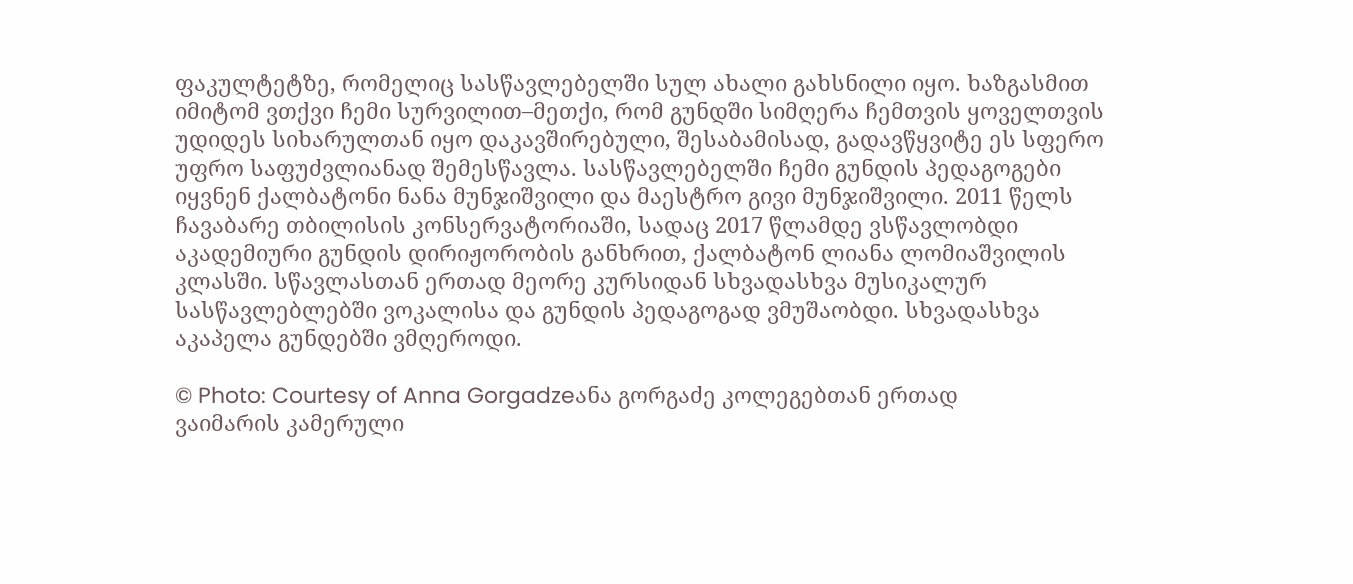ფაკულტეტზე, რომელიც სასწავლებელში სულ ახალი გახსნილი იყო. ხაზგასმით იმიტომ ვთქვი ჩემი სურვილით–მეთქი, რომ გუნდში სიმღერა ჩემთვის ყოველთვის უდიდეს სიხარულთან იყო დაკავშირებული, შესაბამისად, გადავწყვიტე ეს სფერო უფრო საფუძვლიანად შემესწავლა. სასწავლებელში ჩემი გუნდის პედაგოგები იყვნენ ქალბატონი ნანა მუნჯიშვილი და მაესტრო გივი მუნჯიშვილი. 2011 წელს ჩავაბარე თბილისის კონსერვატორიაში, სადაც 2017 წლამდე ვსწავლობდი აკადემიური გუნდის დირიჟორობის განხრით, ქალბატონ ლიანა ლომიაშვილის კლასში. სწავლასთან ერთად მეორე კურსიდან სხვადასხვა მუსიკალურ სასწავლებლებში ვოკალისა და გუნდის პედაგოგად ვმუშაობდი. სხვადასხვა აკაპელა გუნდებში ვმღეროდი.

© Photo: Courtesy of Anna Gorgadzeანა გორგაძე კოლეგებთან ერთად
ვაიმარის კამერული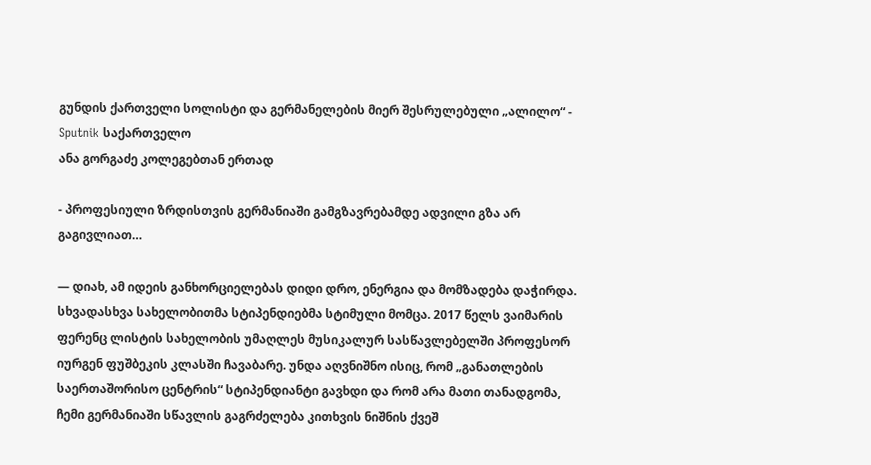გუნდის ქართველი სოლისტი და გერმანელების მიერ შესრულებული „ალილო“ - Sputnik საქართველო
ანა გორგაძე კოლეგებთან ერთად

- პროფესიული ზრდისთვის გერმანიაში გამგზავრებამდე ადვილი გზა არ გაგივლიათ…

— დიახ, ამ იდეის განხორციელებას დიდი დრო, ენერგია და მომზადება დაჭირდა. სხვადასხვა სახელობითმა სტიპენდიებმა სტიმული მომცა. 2017 წელს ვაიმარის ფერენც ლისტის სახელობის უმაღლეს მუსიკალურ სასწავლებელში პროფესორ იურგენ ფუშბეკის კლასში ჩავაბარე. უნდა აღვნიშნო ისიც, რომ „განათლების საერთაშორისო ცენტრის“ სტიპენდიანტი გავხდი და რომ არა მათი თანადგომა, ჩემი გერმანიაში სწავლის გაგრძელება კითხვის ნიშნის ქვეშ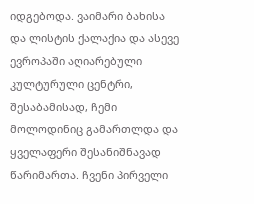იდგებოდა. ვაიმარი ბახისა და ლისტის ქალაქია და ასევე ევროპაში აღიარებული კულტურული ცენტრი, შესაბამისად, ჩემი მოლოდინიც გამართლდა და ყველაფერი შესანიშნავად წარიმართა. ჩვენი პირველი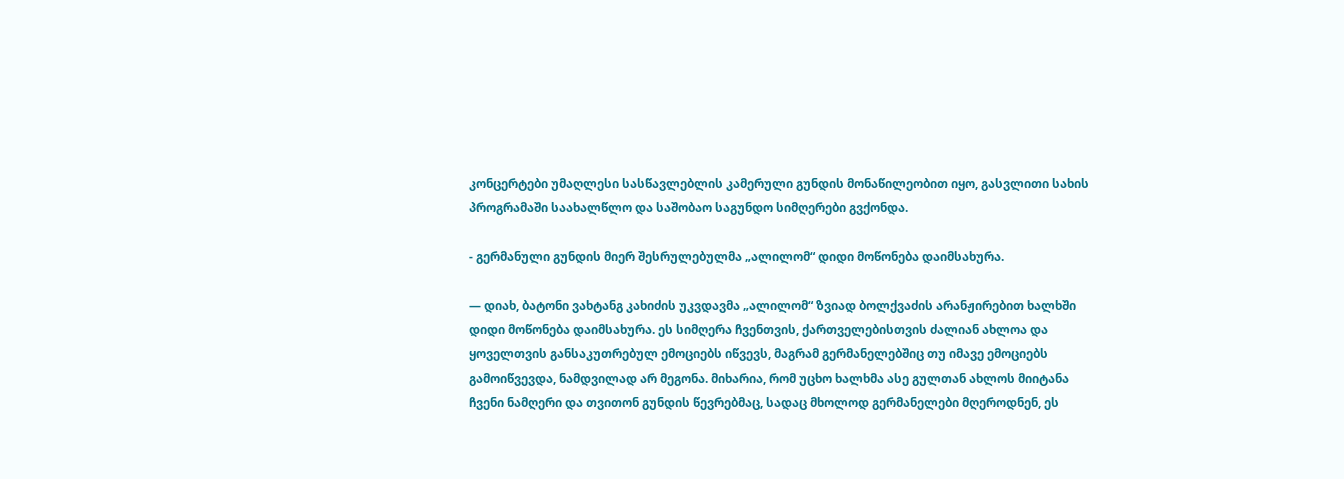კონცერტები უმაღლესი სასწავლებლის კამერული გუნდის მონაწილეობით იყო, გასვლითი სახის პროგრამაში საახალწლო და საშობაო საგუნდო სიმღერები გვქონდა.

- გერმანული გუნდის მიერ შესრულებულმა „ალილომ“ დიდი მოწონება დაიმსახურა.

— დიახ, ბატონი ვახტანგ კახიძის უკვდავმა „ალილომ“ ზვიად ბოლქვაძის არანჟირებით ხალხში დიდი მოწონება დაიმსახურა. ეს სიმღერა ჩვენთვის, ქართველებისთვის ძალიან ახლოა და ყოველთვის განსაკუთრებულ ემოციებს იწვევს, მაგრამ გერმანელებშიც თუ იმავე ემოციებს გამოიწვევდა, ნამდვილად არ მეგონა. მიხარია, რომ უცხო ხალხმა ასე გულთან ახლოს მიიტანა ჩვენი ნამღერი და თვითონ გუნდის წევრებმაც, სადაც მხოლოდ გერმანელები მღეროდნენ, ეს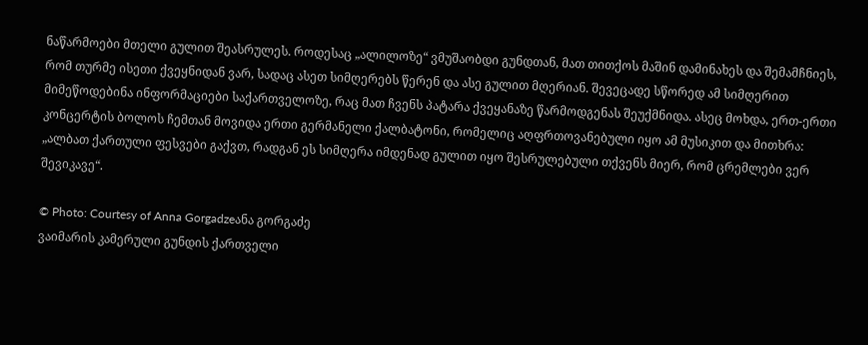ნაწარმოები მთელი გულით შეასრულეს. როდესაც „ალილოზე“ ვმუშაობდი გუნდთან, მათ თითქოს მაშინ დამინახეს და შემამჩნიეს, რომ თურმე ისეთი ქვეყნიდან ვარ, სადაც ასეთ სიმღერებს წერენ და ასე გულით მღერიან. შევეცადე სწორედ ამ სიმღერით მიმეწოდებინა ინფორმაციები საქართველოზე, რაც მათ ჩვენს პატარა ქვეყანაზე წარმოდგენას შეუქმნიდა. ასეც მოხდა, ერთ-ერთი კონცერტის ბოლოს ჩემთან მოვიდა ერთი გერმანელი ქალბატონი, რომელიც აღფრთოვანებული იყო ამ მუსიკით და მითხრა: „ალბათ ქართული ფესვები გაქვთ, რადგან ეს სიმღერა იმდენად გულით იყო შესრულებული თქვენს მიერ, რომ ცრემლები ვერ შევიკავე“.

© Photo: Courtesy of Anna Gorgadzeანა გორგაძე
ვაიმარის კამერული გუნდის ქართველი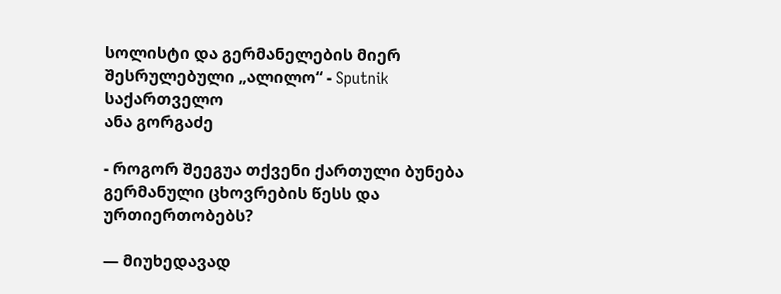სოლისტი და გერმანელების მიერ შესრულებული „ალილო“ - Sputnik საქართველო
ანა გორგაძე

- როგორ შეეგუა თქვენი ქართული ბუნება გერმანული ცხოვრების წესს და ურთიერთობებს?

— მიუხედავად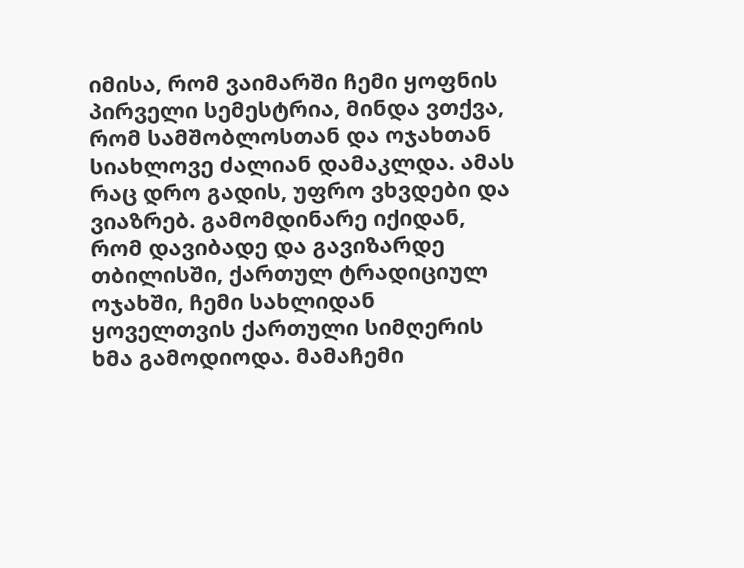იმისა, რომ ვაიმარში ჩემი ყოფნის პირველი სემესტრია, მინდა ვთქვა, რომ სამშობლოსთან და ოჯახთან სიახლოვე ძალიან დამაკლდა. ამას რაც დრო გადის, უფრო ვხვდები და ვიაზრებ. გამომდინარე იქიდან, რომ დავიბადე და გავიზარდე თბილისში, ქართულ ტრადიციულ ოჯახში, ჩემი სახლიდან ყოველთვის ქართული სიმღერის ხმა გამოდიოდა. მამაჩემი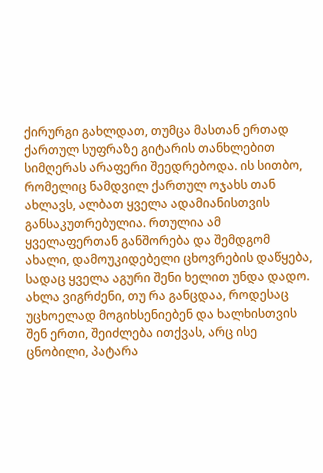ქირურგი გახლდათ, თუმცა მასთან ერთად ქართულ სუფრაზე გიტარის თანხლებით სიმღერას არაფერი შეედრებოდა. ის სითბო, რომელიც ნამდვილ ქართულ ოჯახს თან ახლავს, ალბათ ყველა ადამიანისთვის განსაკუთრებულია. რთულია ამ ყველაფერთან განშორება და შემდგომ ახალი, დამოუკიდებელი ცხოვრების დაწყება, სადაც ყველა აგური შენი ხელით უნდა დადო. ახლა ვიგრძენი, თუ რა განცდაა, როდესაც უცხოელად მოგიხსენიებენ და ხალხისთვის შენ ერთი, შეიძლება ითქვას, არც ისე ცნობილი, პატარა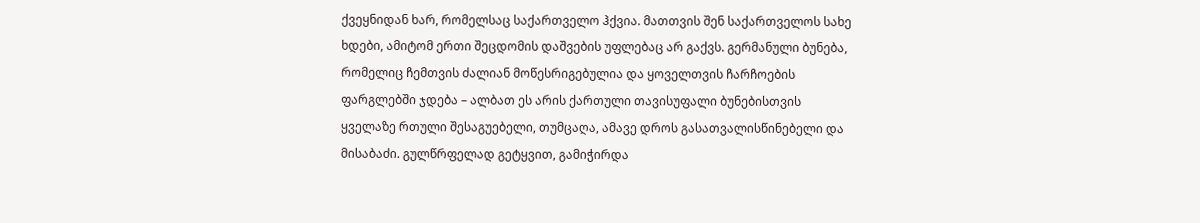ქვეყნიდან ხარ, რომელსაც საქართველო ჰქვია. მათთვის შენ საქართველოს სახე ხდები, ამიტომ ერთი შეცდომის დაშვების უფლებაც არ გაქვს. გერმანული ბუნება, რომელიც ჩემთვის ძალიან მოწესრიგებულია და ყოველთვის ჩარჩოების ფარგლებში ჯდება – ალბათ ეს არის ქართული თავისუფალი ბუნებისთვის ყველაზე რთული შესაგუებელი, თუმცაღა, ამავე დროს გასათვალისწინებელი და მისაბაძი. გულწრფელად გეტყვით, გამიჭირდა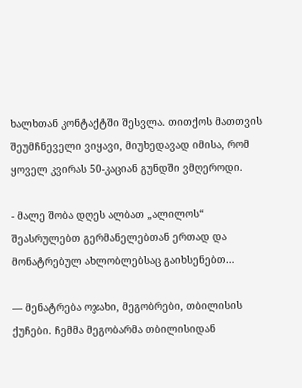ხალხთან კონტაქტში შესვლა. თითქოს მათთვის შეუმჩნეველი ვიყავი, მიუხედავად იმისა, რომ ყოველ კვირას 50-კაციან გუნდში ვმღეროდი.

- მალე შობა დღეს ალბათ „ალილოს“ შეასრულებთ გერმანელებთან ერთად და მონატრებულ ახლობლებსაც გაიხსენებთ…

— მენატრება ოჯახი, მეგობრები, თბილისის ქუჩები. ჩემმა მეგობარმა თბილისიდან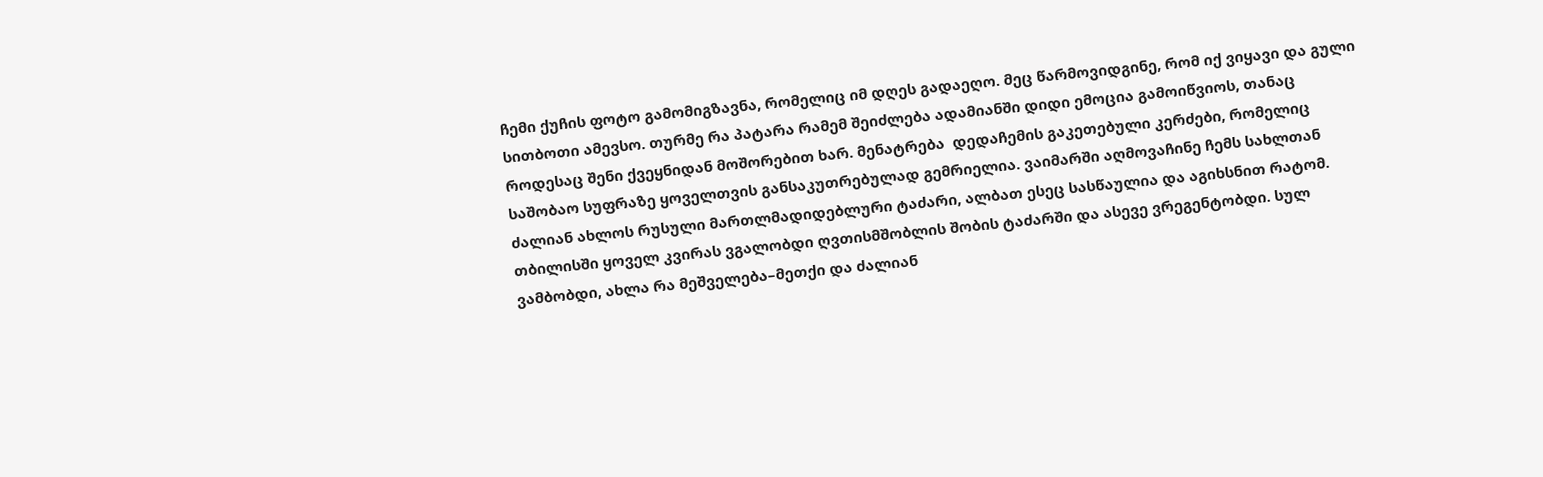ჩემი ქუჩის ფოტო გამომიგზავნა, რომელიც იმ დღეს გადაეღო. მეც წარმოვიდგინე, რომ იქ ვიყავი და გული სითბოთი ამევსო. თურმე რა პატარა რამემ შეიძლება ადამიანში დიდი ემოცია გამოიწვიოს, თანაც როდესაც შენი ქვეყნიდან მოშორებით ხარ. მენატრება  დედაჩემის გაკეთებული კერძები, რომელიც საშობაო სუფრაზე ყოველთვის განსაკუთრებულად გემრიელია. ვაიმარში აღმოვაჩინე ჩემს სახლთან ძალიან ახლოს რუსული მართლმადიდებლური ტაძარი, ალბათ ესეც სასწაულია და აგიხსნით რატომ. თბილისში ყოველ კვირას ვგალობდი ღვთისმშობლის შობის ტაძარში და ასევე ვრეგენტობდი. სულ ვამბობდი, ახლა რა მეშველება–მეთქი და ძალიან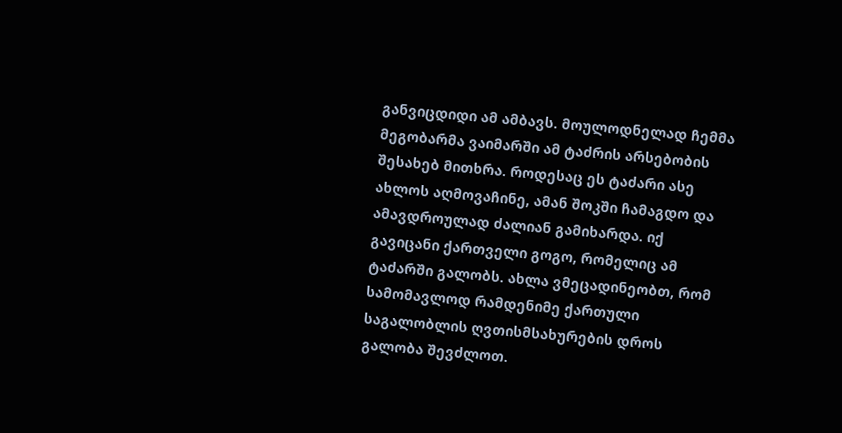განვიცდიდი ამ ამბავს. მოულოდნელად ჩემმა მეგობარმა ვაიმარში ამ ტაძრის არსებობის შესახებ მითხრა. როდესაც ეს ტაძარი ასე ახლოს აღმოვაჩინე, ამან შოკში ჩამაგდო და ამავდროულად ძალიან გამიხარდა. იქ გავიცანი ქართველი გოგო, რომელიც ამ ტაძარში გალობს. ახლა ვმეცადინეობთ, რომ სამომავლოდ რამდენიმე ქართული საგალობლის ღვთისმსახურების დროს გალობა შევძლოთ.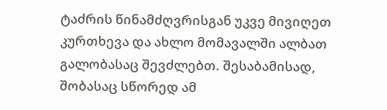ტაძრის წინამძღვრისგან უკვე მივიღეთ კურთხევა და ახლო მომავალში ალბათ გალობასაც შევძლებთ. შესაბამისად, შობასაც სწორედ ამ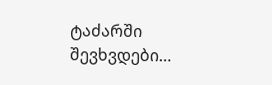ტაძარში შევხვდები…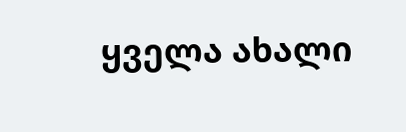ყველა ახალი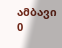ამბავი
0